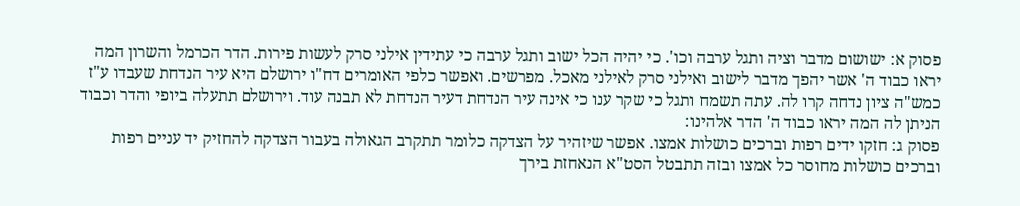פסוק א: ישושום מדבר וציה ותגל ערבה וכו'. כי יהיה הכל ישוב ותגל ערבה כי עתידין אילני סרק לעשות פירות. הדר הכרמל והשרון המה יראו כבוד ה' אשר יהפך מדבר לישוב ואילני סרק לאילני מאכל. מפרשים. ואפשר כלפי האומרים דח"ו ירושלם היא עיר הנדחת שעבדו ע"ז כמש"ה ציון נדחה קרו לה. עתה תשמח ותגל כי שקר ענו כי אינה עיר הנדחת דעיר הנדחת לא תבנה עוד. וירושלם תתעלה ביופי והדר וכבוד הניתן לה המה יראו כבוד ה' הדר אלהינו:
פסוק ג: חזקו ידים רפות וברכים כושלות אמצו. אפשר שיזהיר על הצדקה כלומר תתקרב הגאולה בעבור הצדקה להחזיק יד עניים רפות וברכים כושלות מחוסר כל אמצו ובזה תתבטל הסט"א הנאחזת בירך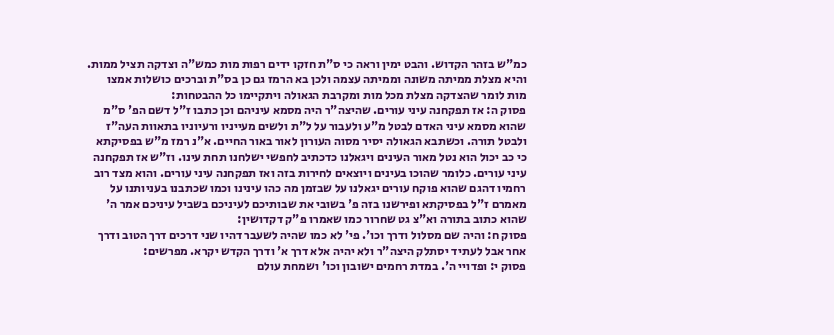כמ"ש בזהר הקדוש. והבט ימין וראה כי ס"ת חזקו ידים רפות מות כמש"ה וצדקה תציל ממות. והיא מצלת ממיתה משונה וממיתה עצמה ולכן בא הרמז גם כן בס"ת וברכים כושלות אמצו מות לומר שהצדקה מצלת מכל מות ומקרבת הגאולה ויתקיימו כל ההבטחות:
פסוק ה: אז תפקחנה עיני עורים. שהיצה"ר היה מסמא עיניהם וכן כתבו ז"ל דשם הפ' ס"מ שהוא מסמא עיני האדם לבטל מ"ע ולעבור על ל"ת ולשים מעייניו ורעיוניו בתאוות העה"ז ולבטל תורה. וכשתבא הגאולה יסיר מסוה העורון לאור באור החיים. א"נ רמז מ"ש בפסיקתא כי כב יכול הוא נטל מאור העינים ויגאלנו כדכתיב לחפשי ישלחנו תחת עינו. וז"ש אז תפקחנה עיני עורים. כלומר שהוכו בעינים ויוצאים לחירות בזה ואז תפקחנה עיני עורים. והוא מצד רוב רחמיו דהגם שהוא פוקח עורים יגאלנו על שבזמן מה כהו עינינו וכמו שכתבנו בעניותנו על מאמרם ז"ל בפסיקתא ופירשנו בזה פ' בשובי את שבותיכם לעיניכם בשביל עיניכם אמר ה' שהוא כתוב בתורה וא"צ גט שחרור כמו שאמרו פ"ק דקדושין:
פסוק ח: והיה שם מסלול ודרך וכו'. פי' לא כמו שהיה לשעבר דהיו שני דרכים דרך הטוב ודרך אחר אבל לעתיד יסתלק היצה"ר ולא יהיה אלא דרך א' ודרך הקדש יקרא. מפרשים:
פסוק י: ופדויי ה'. במדת רחמים ישובון וכו' ושמחת עולם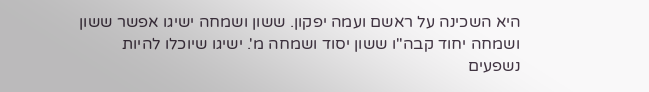היא השכינה על ראשם ועמה יפקון. ששון ושמחה ישיגו אפשר ששון ושמחה יחוד קבה"ו ששון יסוד ושמחה מ'. ישיגו שיוכלו להיות נשפעים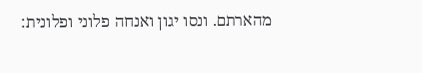מהארתם. ונסו יגון ואנחה פלוני ופלונית: